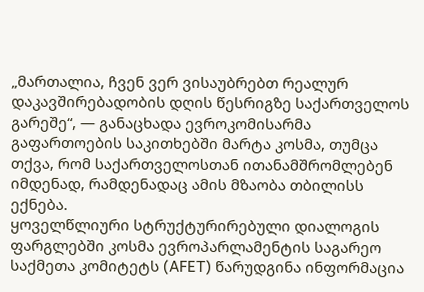„მართალია, ჩვენ ვერ ვისაუბრებთ რეალურ დაკავშირებადობის დღის წესრიგზე საქართველოს გარეშე“, — განაცხადა ევროკომისარმა გაფართოების საკითხებში მარტა კოსმა, თუმცა თქვა, რომ საქართველოსთან ითანამშრომლებენ იმდენად, რამდენადაც ამის მზაობა თბილისს ექნება.
ყოველწლიური სტრუქტურირებული დიალოგის ფარგლებში კოსმა ევროპარლამენტის საგარეო საქმეთა კომიტეტს (AFET) წარუდგინა ინფორმაცია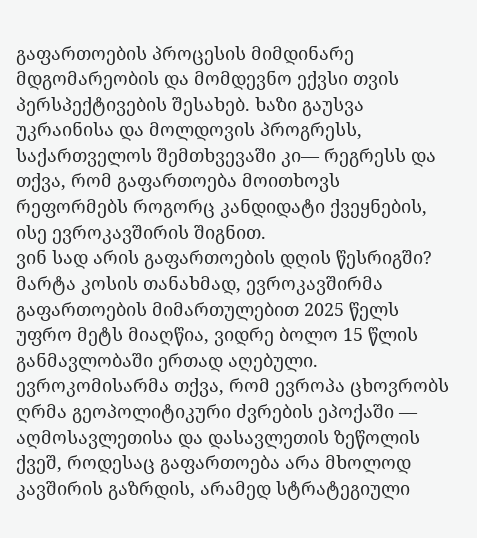გაფართოების პროცესის მიმდინარე მდგომარეობის და მომდევნო ექვსი თვის პერსპექტივების შესახებ. ხაზი გაუსვა უკრაინისა და მოლდოვის პროგრესს, საქართველოს შემთხვევაში კი— რეგრესს და თქვა, რომ გაფართოება მოითხოვს რეფორმებს როგორც კანდიდატი ქვეყნების, ისე ევროკავშირის შიგნით.
ვინ სად არის გაფართოების დღის წესრიგში?
მარტა კოსის თანახმად, ევროკავშირმა გაფართოების მიმართულებით 2025 წელს უფრო მეტს მიაღწია, ვიდრე ბოლო 15 წლის განმავლობაში ერთად აღებული. ევროკომისარმა თქვა, რომ ევროპა ცხოვრობს ღრმა გეოპოლიტიკური ძვრების ეპოქაში — აღმოსავლეთისა და დასავლეთის ზეწოლის ქვეშ, როდესაც გაფართოება არა მხოლოდ კავშირის გაზრდის, არამედ სტრატეგიული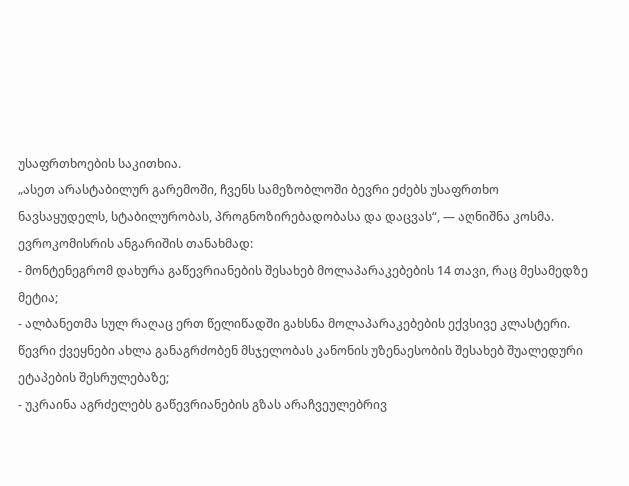უსაფრთხოების საკითხია.
„ასეთ არასტაბილურ გარემოში, ჩვენს სამეზობლოში ბევრი ეძებს უსაფრთხო ნავსაყუდელს, სტაბილურობას, პროგნოზირებადობასა და დაცვას“, — აღნიშნა კოსმა.
ევროკომისრის ანგარიშის თანახმად:
- მონტენეგრომ დახურა გაწევრიანების შესახებ მოლაპარაკებების 14 თავი, რაც მესამედზე მეტია;
- ალბანეთმა სულ რაღაც ერთ წელიწადში გახსნა მოლაპარაკებების ექვსივე კლასტერი. წევრი ქვეყნები ახლა განაგრძობენ მსჯელობას კანონის უზენაესობის შესახებ შუალედური ეტაპების შესრულებაზე;
- უკრაინა აგრძელებს გაწევრიანების გზას არაჩვეულებრივ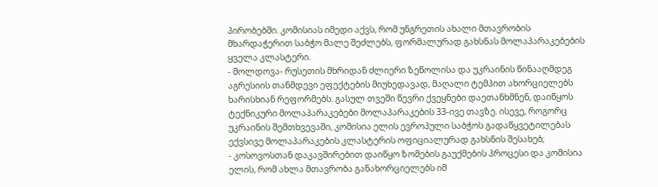პირობებში. კომისიას იმედი აქვს, რომ უნგრეთის ახალი მთავრობის მხარდაჭერით საბჭო მალე შეძლებს, ფორმალურად გახსნას მოლაპარაკებების ყველა კლასტერი.
- მოლდოვა- რუსეთის მხრიდან ძლიერი ზეწოლისა და უკრაინის წინააღმდეგ აგრესიის თანმდევი ეფექტების მიუხედავად, მაღალი ტემპით ახორციელებს ხარისხიან რეფორმებს. გასულ თვეში წევრი ქვეყნები დაეთანხმნენ, დაიწყოს ტექნიკური მოლაპარაკებები მოლაპარაკების 33-ივე თავზე. ისევე, როგორც უკრაინის შემთხვევაში, კომისია ელის ევროპული საბჭოს გადაწყვეტილებას ექვსივე მოლაპარაკების კლასტერის ოფიციალურად გახსნის შესახებ;
- კოსოვოსთან დაკავშირებით დაიწყო ზომების გაუქმების პროცესი და კომისია ელის, რომ ახლა მთავრობა განახორციელებს იმ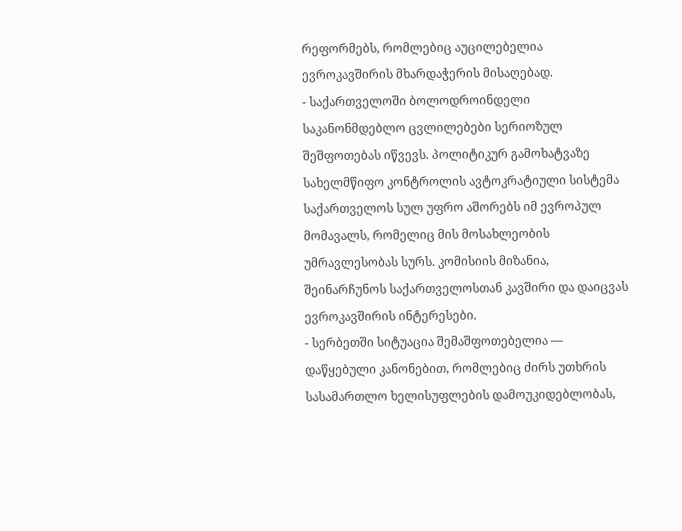რეფორმებს, რომლებიც აუცილებელია ევროკავშირის მხარდაჭერის მისაღებად.
- საქართველოში ბოლოდროინდელი საკანონმდებლო ცვლილებები სერიოზულ შეშფოთებას იწვევს. პოლიტიკურ გამოხატვაზე სახელმწიფო კონტროლის ავტოკრატიული სისტემა საქართველოს სულ უფრო აშორებს იმ ევროპულ მომავალს, რომელიც მის მოსახლეობის უმრავლესობას სურს. კომისიის მიზანია, შეინარჩუნოს საქართველოსთან კავშირი და დაიცვას ევროკავშირის ინტერესები.
- სერბეთში სიტუაცია შემაშფოთებელია — დაწყებული კანონებით, რომლებიც ძირს უთხრის სასამართლო ხელისუფლების დამოუკიდებლობას,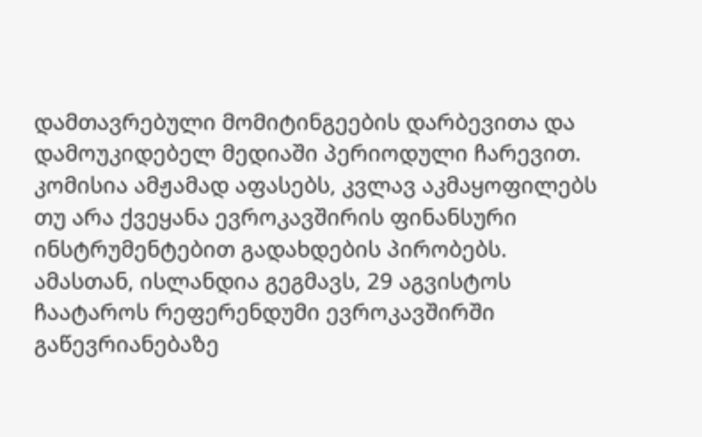დამთავრებული მომიტინგეების დარბევითა და დამოუკიდებელ მედიაში პერიოდული ჩარევით. კომისია ამჟამად აფასებს, კვლავ აკმაყოფილებს თუ არა ქვეყანა ევროკავშირის ფინანსური ინსტრუმენტებით გადახდების პირობებს.
ამასთან, ისლანდია გეგმავს, 29 აგვისტოს ჩაატაროს რეფერენდუმი ევროკავშირში გაწევრიანებაზე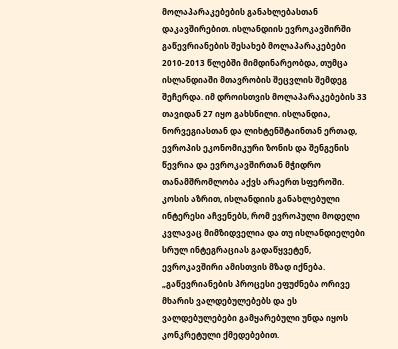მოლაპარაკებების განახლებასთან დაკავშირებით. ისლანდიის ევროკავშირში გაწევრიანების შესახებ მოლაპარაკებები 2010-2013 წლებში მიმდინარეობდა, თუმცა ისლანდიაში მთავრობის შეცვლის შემდეგ შეჩერდა. იმ დროისთვის მოლაპარაკებების 33 თავიდან 27 იყო გახსნილი. ისლანდია, ნორვეგიასთან და ლიხტენშტაინთან ერთად, ევროპის ეკონომიკური ზონის და შენგენის წევრია და ევროკავშირთან მჭიდრო თანამშრომლობა აქვს არაერთ სფეროში.
კოსის აზრით, ისლანდიის განახლებული ინტერესი აჩვენებს, რომ ევროპული მოდელი კვლავაც მიმზიდველია და თუ ისლანდიელები სრულ ინტეგრაციას გადაწყვეტენ, ევროკავშირი ამისთვის მზად იქნება.
„გაწევრიანების პროცესი ეფუძნება ორივე მხარის ვალდებულებებს და ეს ვალდებულებები გამყარებული უნდა იყოს კონკრეტული ქმედებებით.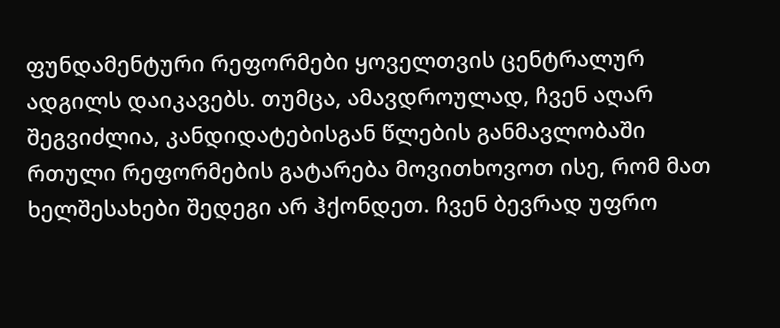ფუნდამენტური რეფორმები ყოველთვის ცენტრალურ ადგილს დაიკავებს. თუმცა, ამავდროულად, ჩვენ აღარ შეგვიძლია, კანდიდატებისგან წლების განმავლობაში რთული რეფორმების გატარება მოვითხოვოთ ისე, რომ მათ ხელშესახები შედეგი არ ჰქონდეთ. ჩვენ ბევრად უფრო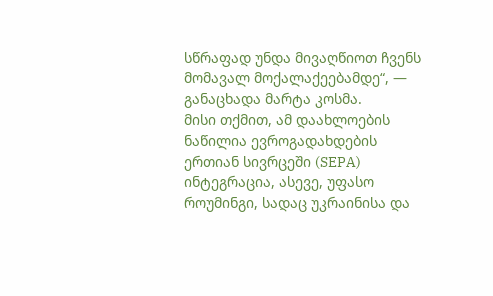სწრაფად უნდა მივაღწიოთ ჩვენს მომავალ მოქალაქეებამდე“, — განაცხადა მარტა კოსმა.
მისი თქმით, ამ დაახლოების ნაწილია ევროგადახდების ერთიან სივრცეში (SEPA) ინტეგრაცია, ასევე, უფასო როუმინგი, სადაც უკრაინისა და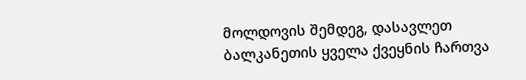მოლდოვის შემდეგ, დასავლეთ ბალკანეთის ყველა ქვეყნის ჩართვა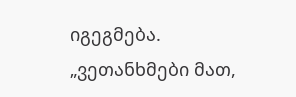იგეგმება.
„ვეთანხმები მათ,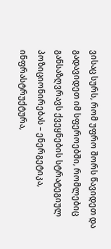ვისაც სურს, რომ უფრო შორს წავიდეთ და გადავიდეთ იმ სფეროებში, რომლებიც განსაზღვრავს ქვეყნების სტრატეგიულ პოზიციონირებას – ენერგეტიკა, ინფრასტრუქტურა,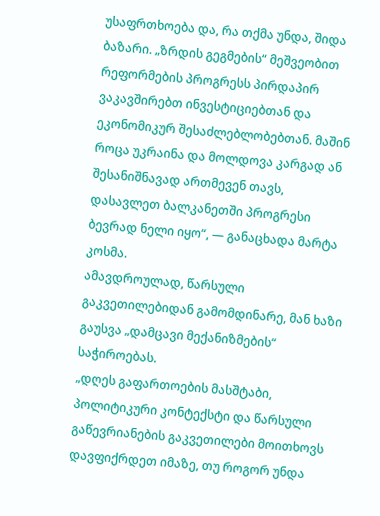უსაფრთხოება და, რა თქმა უნდა, შიდა ბაზარი. „ზრდის გეგმების“ მეშვეობით რეფორმების პროგრესს პირდაპირ ვაკავშირებთ ინვესტიციებთან და ეკონომიკურ შესაძლებლობებთან. მაშინ როცა უკრაინა და მოლდოვა კარგად ან შესანიშნავად ართმევენ თავს, დასავლეთ ბალკანეთში პროგრესი ბევრად ნელი იყო“, — განაცხადა მარტა კოსმა.
ამავდროულად, წარსული გაკვეთილებიდან გამომდინარე, მან ხაზი გაუსვა „დამცავი მექანიზმების“ საჭიროებას.
„დღეს გაფართოების მასშტაბი, პოლიტიკური კონტექსტი და წარსული გაწევრიანების გაკვეთილები მოითხოვს დავფიქრდეთ იმაზე, თუ როგორ უნდა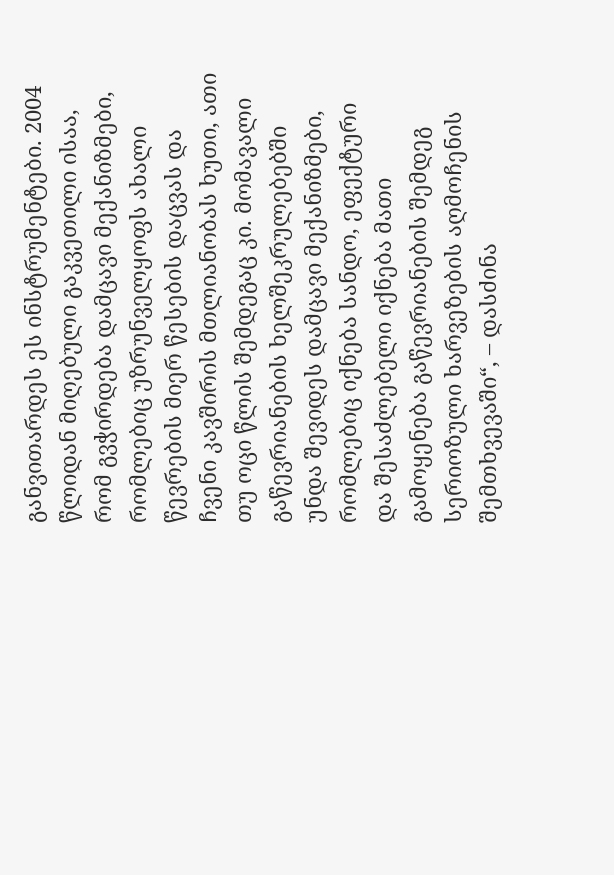განვითარდეს ეს ინსტრუმენტები. 2004 წლიდან მიღებული გაკვეთილი ისაა, რომ გვჭირდება დამცავი მექანიზმები, რომლებიც უზრუნველყოფს ახალი წევრების მიერ წესების დაცვას და ჩვენი კავშირის მთლიანობას ხუთი, ათი თუ ოცი წლის შემდეგაც კი. მომავალი გაწევრიანების ხელშეკრულებებში უნდა შევიდეს დამცავი მექანიზმები, რომლებიც იქნება სანდო, ეფექტური და შესაძლებელი იქნება მათი გამოყენება გაწევრიანების შემდეგ სერიოზული ხარვეზების აღმოჩენის შემთხვევაში“, – დასძინა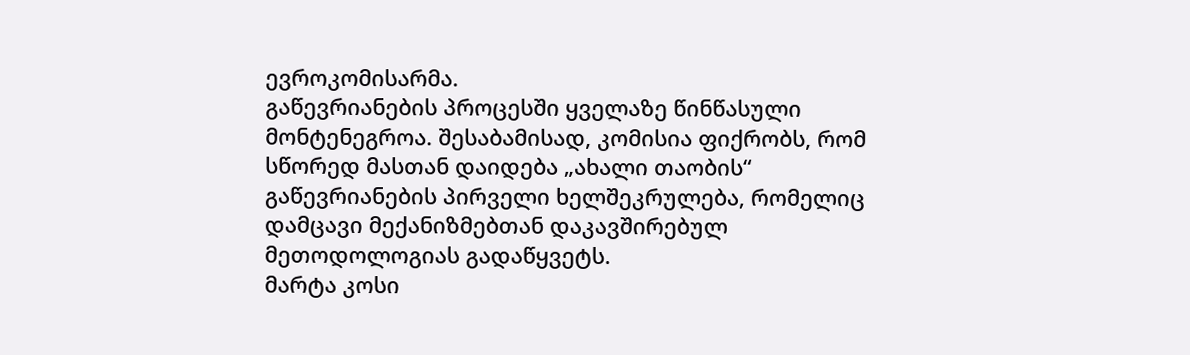ევროკომისარმა.
გაწევრიანების პროცესში ყველაზე წინწასული მონტენეგროა. შესაბამისად, კომისია ფიქრობს, რომ სწორედ მასთან დაიდება „ახალი თაობის“ გაწევრიანების პირველი ხელშეკრულება, რომელიც დამცავი მექანიზმებთან დაკავშირებულ მეთოდოლოგიას გადაწყვეტს.
მარტა კოსი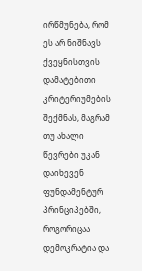ირწმუნება, რომ ეს არ ნიშნავს ქვეყნისთვის დამატებითი კრიტერიუმების შექმნას, მაგრამ თუ ახალი წევრები უკან დაიხევენ ფუნდამენტურ პრინციპებში, როგორიცაა დემოკრატია და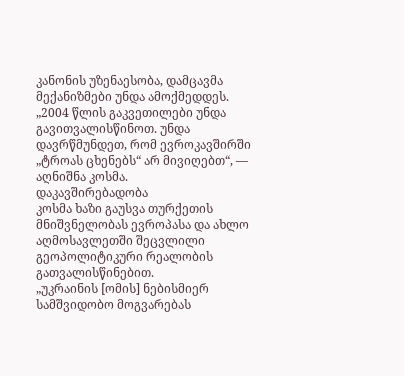კანონის უზენაესობა, დამცავმა მექანიზმები უნდა ამოქმედდეს.
„2004 წლის გაკვეთილები უნდა გავითვალისწინოთ. უნდა დავრწმუნდეთ, რომ ევროკავშირში „ტროას ცხენებს“ არ მივიღებთ“, — აღნიშნა კოსმა.
დაკავშირებადობა
კოსმა ხაზი გაუსვა თურქეთის მნიშვნელობას ევროპასა და ახლო აღმოსავლეთში შეცვლილი გეოპოლიტიკური რეალობის გათვალისწინებით.
„უკრაინის [ომის] ნებისმიერ სამშვიდობო მოგვარებას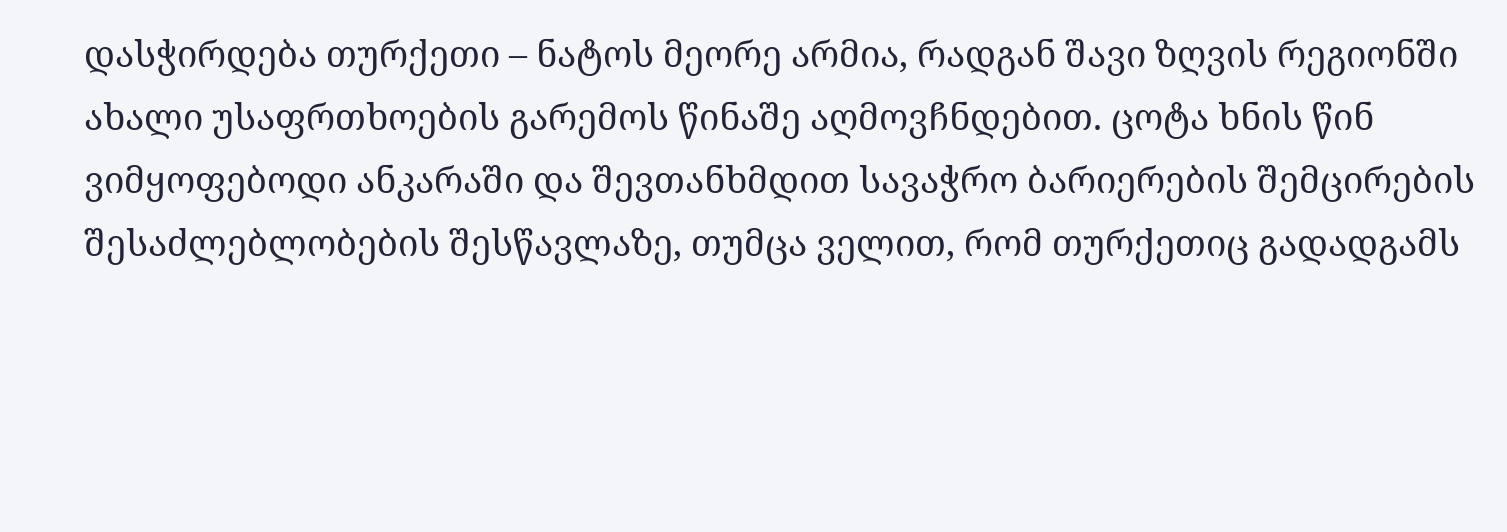დასჭირდება თურქეთი – ნატოს მეორე არმია, რადგან შავი ზღვის რეგიონში ახალი უსაფრთხოების გარემოს წინაშე აღმოვჩნდებით. ცოტა ხნის წინ ვიმყოფებოდი ანკარაში და შევთანხმდით სავაჭრო ბარიერების შემცირების შესაძლებლობების შესწავლაზე, თუმცა ველით, რომ თურქეთიც გადადგამს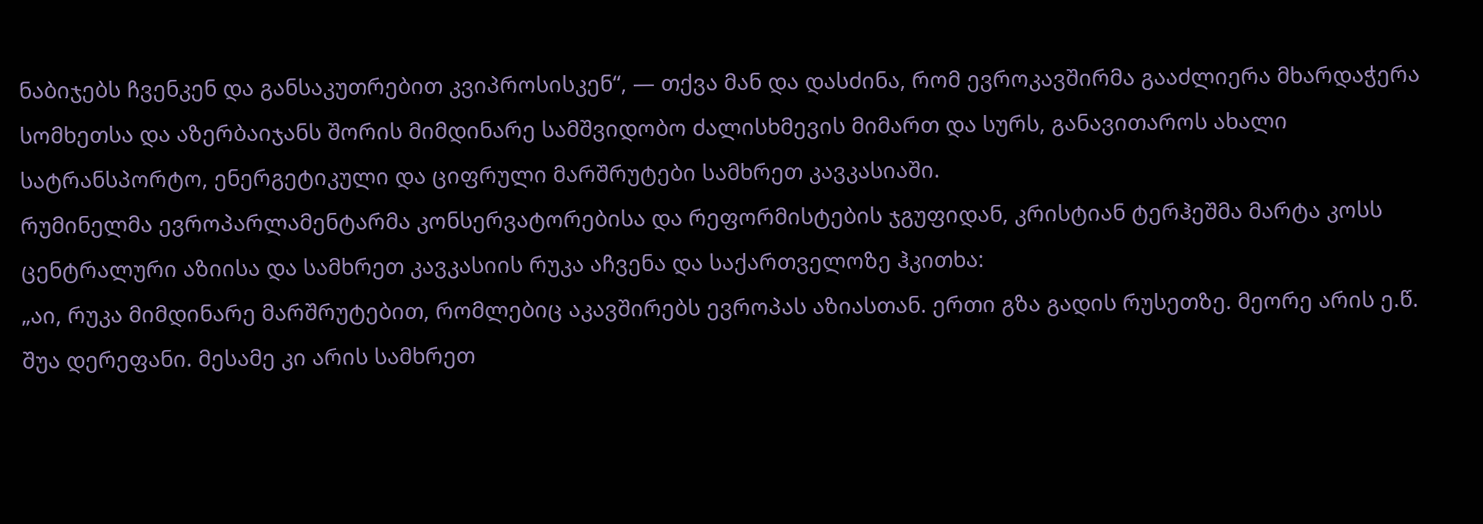ნაბიჯებს ჩვენკენ და განსაკუთრებით კვიპროსისკენ“, — თქვა მან და დასძინა, რომ ევროკავშირმა გააძლიერა მხარდაჭერა სომხეთსა და აზერბაიჯანს შორის მიმდინარე სამშვიდობო ძალისხმევის მიმართ და სურს, განავითაროს ახალი სატრანსპორტო, ენერგეტიკული და ციფრული მარშრუტები სამხრეთ კავკასიაში.
რუმინელმა ევროპარლამენტარმა კონსერვატორებისა და რეფორმისტების ჯგუფიდან, კრისტიან ტერჰეშმა მარტა კოსს ცენტრალური აზიისა და სამხრეთ კავკასიის რუკა აჩვენა და საქართველოზე ჰკითხა:
„აი, რუკა მიმდინარე მარშრუტებით, რომლებიც აკავშირებს ევროპას აზიასთან. ერთი გზა გადის რუსეთზე. მეორე არის ე.წ. შუა დერეფანი. მესამე კი არის სამხრეთ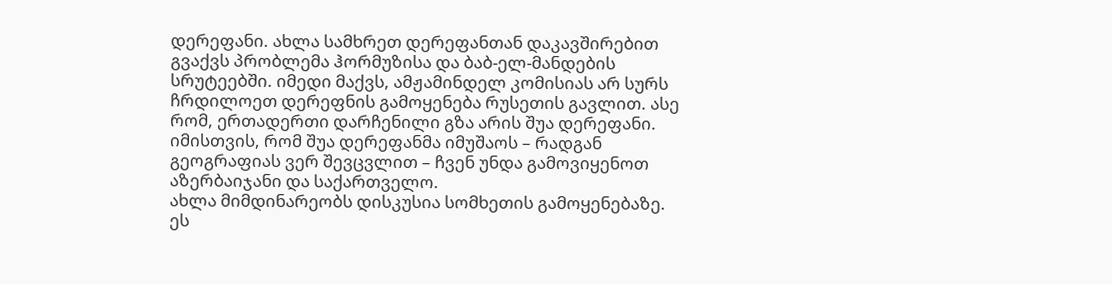დერეფანი. ახლა სამხრეთ დერეფანთან დაკავშირებით გვაქვს პრობლემა ჰორმუზისა და ბაბ-ელ-მანდების სრუტეებში. იმედი მაქვს, ამჟამინდელ კომისიას არ სურს ჩრდილოეთ დერეფნის გამოყენება რუსეთის გავლით. ასე რომ, ერთადერთი დარჩენილი გზა არის შუა დერეფანი. იმისთვის, რომ შუა დერეფანმა იმუშაოს – რადგან გეოგრაფიას ვერ შევცვლით – ჩვენ უნდა გამოვიყენოთ აზერბაიჯანი და საქართველო.
ახლა მიმდინარეობს დისკუსია სომხეთის გამოყენებაზე. ეს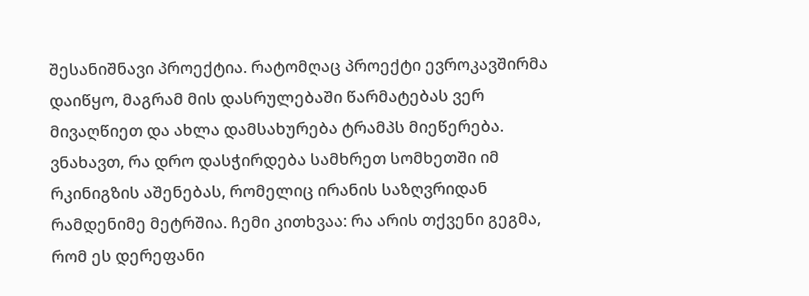შესანიშნავი პროექტია. რატომღაც პროექტი ევროკავშირმა დაიწყო, მაგრამ მის დასრულებაში წარმატებას ვერ მივაღწიეთ და ახლა დამსახურება ტრამპს მიეწერება. ვნახავთ, რა დრო დასჭირდება სამხრეთ სომხეთში იმ რკინიგზის აშენებას, რომელიც ირანის საზღვრიდან რამდენიმე მეტრშია. ჩემი კითხვაა: რა არის თქვენი გეგმა, რომ ეს დერეფანი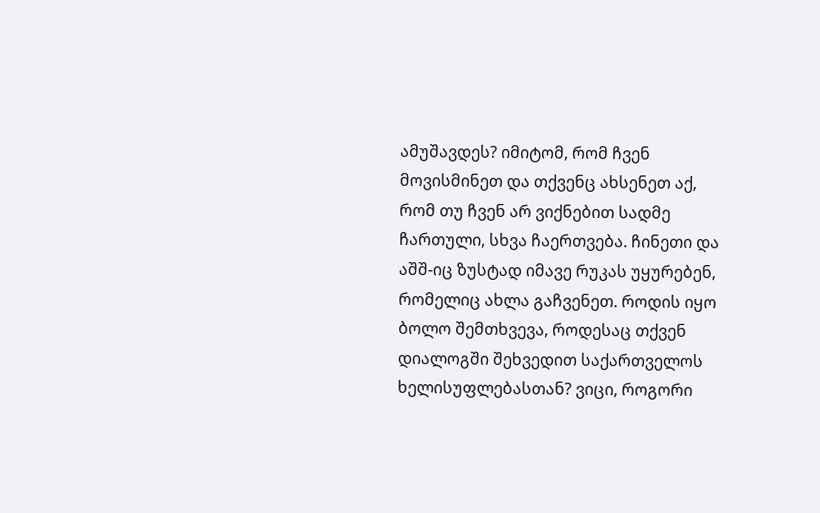ამუშავდეს? იმიტომ, რომ ჩვენ მოვისმინეთ და თქვენც ახსენეთ აქ, რომ თუ ჩვენ არ ვიქნებით სადმე ჩართული, სხვა ჩაერთვება. ჩინეთი და აშშ-იც ზუსტად იმავე რუკას უყურებენ, რომელიც ახლა გაჩვენეთ. როდის იყო ბოლო შემთხვევა, როდესაც თქვენ დიალოგში შეხვედით საქართველოს ხელისუფლებასთან? ვიცი, როგორი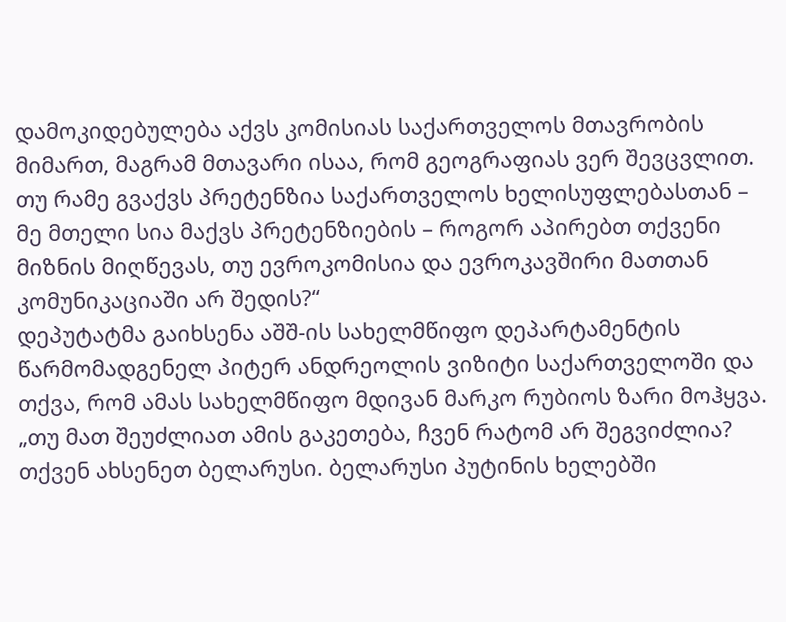დამოკიდებულება აქვს კომისიას საქართველოს მთავრობის მიმართ, მაგრამ მთავარი ისაა, რომ გეოგრაფიას ვერ შევცვლით. თუ რამე გვაქვს პრეტენზია საქართველოს ხელისუფლებასთან – მე მთელი სია მაქვს პრეტენზიების – როგორ აპირებთ თქვენი მიზნის მიღწევას, თუ ევროკომისია და ევროკავშირი მათთან კომუნიკაციაში არ შედის?“
დეპუტატმა გაიხსენა აშშ-ის სახელმწიფო დეპარტამენტის წარმომადგენელ პიტერ ანდრეოლის ვიზიტი საქართველოში და თქვა, რომ ამას სახელმწიფო მდივან მარკო რუბიოს ზარი მოჰყვა.
„თუ მათ შეუძლიათ ამის გაკეთება, ჩვენ რატომ არ შეგვიძლია? თქვენ ახსენეთ ბელარუსი. ბელარუსი პუტინის ხელებში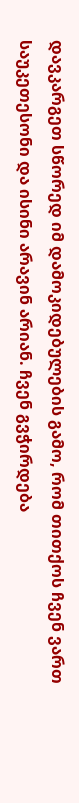დავკარგეთ სწორედ იმ დამოკიდებულების გამო, რომ თითქოს ჩვენ ვართ საუკეთესონი და ისინი არავინ არიან. ჩვენ გვჭირდება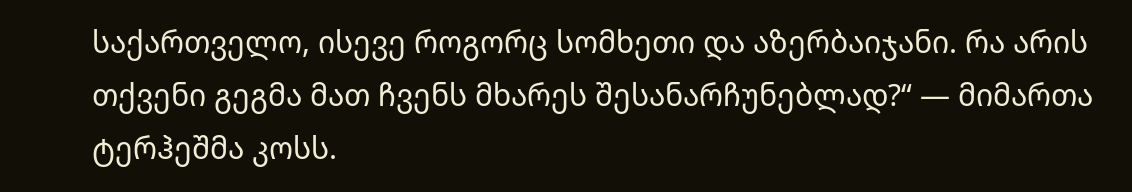საქართველო, ისევე როგორც სომხეთი და აზერბაიჯანი. რა არის თქვენი გეგმა მათ ჩვენს მხარეს შესანარჩუნებლად?“ — მიმართა ტერჰეშმა კოსს.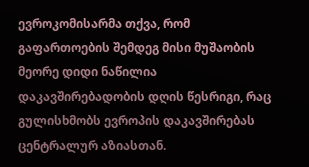ევროკომისარმა თქვა, რომ გაფართოების შემდეგ მისი მუშაობის მეორე დიდი ნაწილია დაკავშირებადობის დღის წესრიგი, რაც გულისხმობს ევროპის დაკავშირებას ცენტრალურ აზიასთან.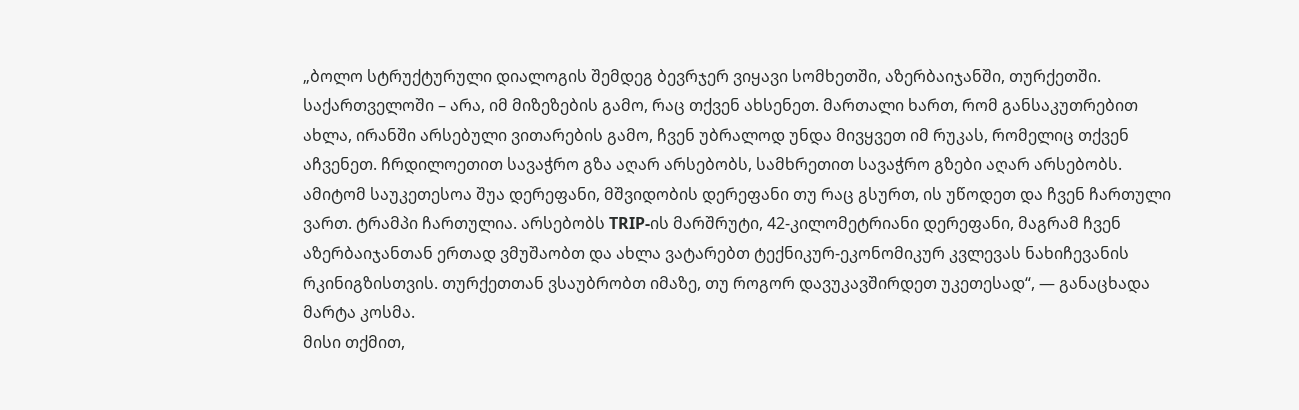„ბოლო სტრუქტურული დიალოგის შემდეგ ბევრჯერ ვიყავი სომხეთში, აზერბაიჯანში, თურქეთში. საქართველოში – არა, იმ მიზეზების გამო, რაც თქვენ ახსენეთ. მართალი ხართ, რომ განსაკუთრებით ახლა, ირანში არსებული ვითარების გამო, ჩვენ უბრალოდ უნდა მივყვეთ იმ რუკას, რომელიც თქვენ აჩვენეთ. ჩრდილოეთით სავაჭრო გზა აღარ არსებობს, სამხრეთით სავაჭრო გზები აღარ არსებობს. ამიტომ საუკეთესოა შუა დერეფანი, მშვიდობის დერეფანი თუ რაც გსურთ, ის უწოდეთ და ჩვენ ჩართული ვართ. ტრამპი ჩართულია. არსებობს TRIP-ის მარშრუტი, 42-კილომეტრიანი დერეფანი, მაგრამ ჩვენ აზერბაიჯანთან ერთად ვმუშაობთ და ახლა ვატარებთ ტექნიკურ-ეკონომიკურ კვლევას ნახიჩევანის რკინიგზისთვის. თურქეთთან ვსაუბრობთ იმაზე, თუ როგორ დავუკავშირდეთ უკეთესად“, — განაცხადა მარტა კოსმა.
მისი თქმით,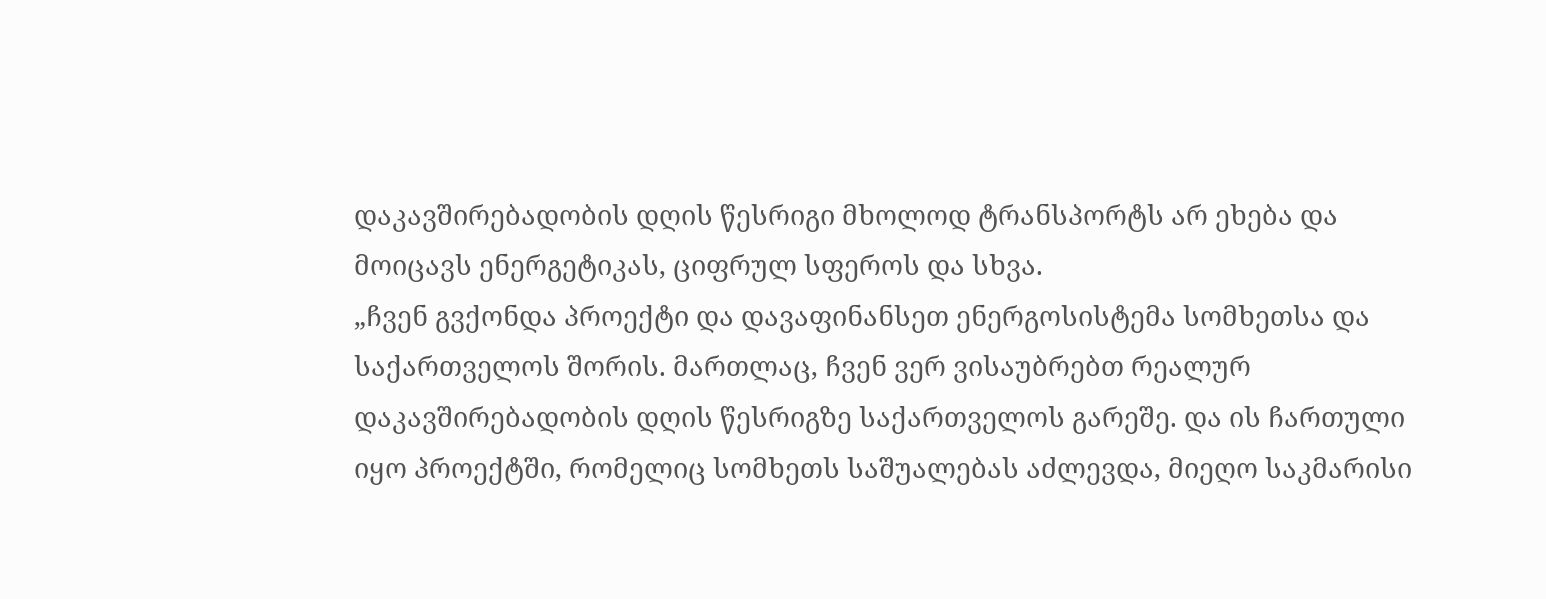დაკავშირებადობის დღის წესრიგი მხოლოდ ტრანსპორტს არ ეხება და მოიცავს ენერგეტიკას, ციფრულ სფეროს და სხვა.
„ჩვენ გვქონდა პროექტი და დავაფინანსეთ ენერგოსისტემა სომხეთსა და საქართველოს შორის. მართლაც, ჩვენ ვერ ვისაუბრებთ რეალურ დაკავშირებადობის დღის წესრიგზე საქართველოს გარეშე. და ის ჩართული იყო პროექტში, რომელიც სომხეთს საშუალებას აძლევდა, მიეღო საკმარისი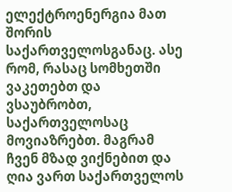ელექტროენერგია მათ შორის საქართველოსგანაც. ასე რომ, რასაც სომხეთში ვაკეთებთ და ვსაუბრობთ, საქართველოსაც მოვიაზრებთ. მაგრამ ჩვენ მზად ვიქნებით და ღია ვართ საქართველოს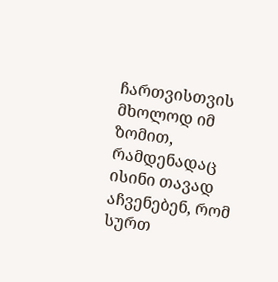ჩართვისთვის მხოლოდ იმ ზომით, რამდენადაც ისინი თავად აჩვენებენ, რომ სურთ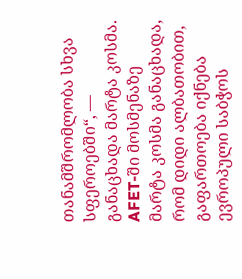თანამშრომლობა სხვა სფეროებში“, — განაცხადა მარტა კოსმა.
AFET-ში მოსმენაზე მარტა კოსმა განაცხადა, რომ დიდი ალბათობით, გაფართოება იქნება ევროპული საბჭოს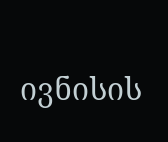ივნისის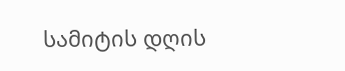სამიტის დღის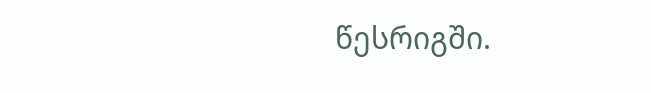წესრიგში.